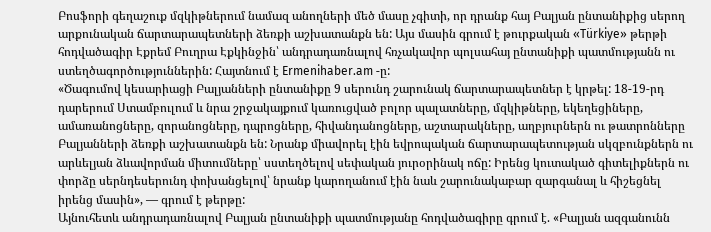Բոսֆորի գեղաշուք մզկիթներում նամազ անողների մեծ մասը չգիտի, որ դրանք հայ Բալյան ընտանիքից սերող արքունական ճարտարապետների ձեռքի աշխատանքն են: Այս մասին գրում է թուրքական «Türkiye» թերթի հոդվածագիր Էքրեմ Բուղրա Էքկինջին՝ անդրադառնալով հռչակավոր պոլսահայ ընտանիքի պատմությանն ու ստեղծագործություններին: Հայտնում է Ermenihaber.am -ը:
«Ծագումով կեսարիացի Բալյանների ընտանիքը 9 սերունդ շարունակ ճարտարապետներ է կրթել: 18-19-րդ դարերում Ստամբուլում և նրա շրջակայքում կառուցված բոլոր պալատները, մզկիթները, եկեղեցիները, ամառանոցները, զորանոցները, դպրոցները, հիվանդանոցները, աշտարակները, աղբյուրներն ու թատրոնները Բալյանների ձեռքի աշխատանքն են: Նրանք միավորել էին եվրոպական ճարտարապետության սկզբունքներն ու արևելյան ձևավորման միտումները՝ սստեղծելով սեփական յուրօրինակ ոճը: Իրենց կուտակած գիտելիքներն ու փորձը սերնդեսերունդ փոխանցելով՝ նրանք կարողանում էին նաև շարունակաբար զարգանալ և հիշեցնել իրենց մասին», — գրում է թերթը:
Այնուհետև անդրադառնալով Բալյան ընտանիքի պատմությանը հոդվածագիրը գրում է. «Բալյան ազգանունն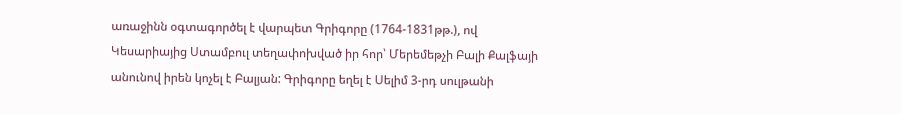առաջինն օգտագործել է վարպետ Գրիգորը (1764-1831թթ.), ով Կեսարիայից Ստամբուլ տեղափոխված իր հոր՝ Մերեմեթչի Բալի Քալֆայի անունով իրեն կոչել է Բալյան: Գրիգորը եղել է Սելիմ 3-րդ սուլթանի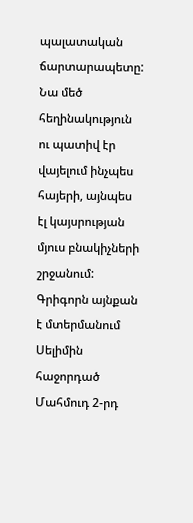պալատական ճարտարապետը: Նա մեծ հեղինակություն ու պատիվ էր վայելում ինչպես հայերի, այնպես էլ կայսրության մյուս բնակիչների շրջանում: Գրիգորն այնքան է մտերմանում Սելիմին հաջորդած Մահմուդ 2-րդ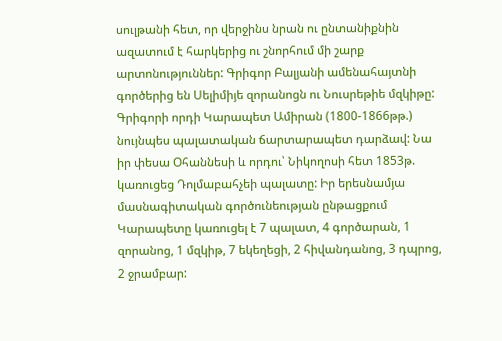սուլթանի հետ, որ վերջինս նրան ու ընտանիքնին ազատում է հարկերից ու շնորհում մի շարք արտոնություններ: Գրիգոր Բալյանի ամենահայտնի գործերից են Սելիմիյե զորանոցն ու Նուսրեթիե մզկիթը:
Գրիգորի որդի Կարապետ Ամիրան (1800-1866թթ.) նույնպես պալատական ճարտարապետ դարձավ: Նա իր փեսա Օհաննեսի և որդու՝ Նիկողոսի հետ 1853թ. կառուցեց Դոլմաբահչեի պալատը: Իր երեսնամյա մասնագիտական գործունեության ընթացքում Կարապետը կառուցել է 7 պալատ, 4 գործարան, 1 զորանոց, 1 մզկիթ, 7 եկեղեցի, 2 հիվանդանոց, 3 դպրոց, 2 ջրամբար: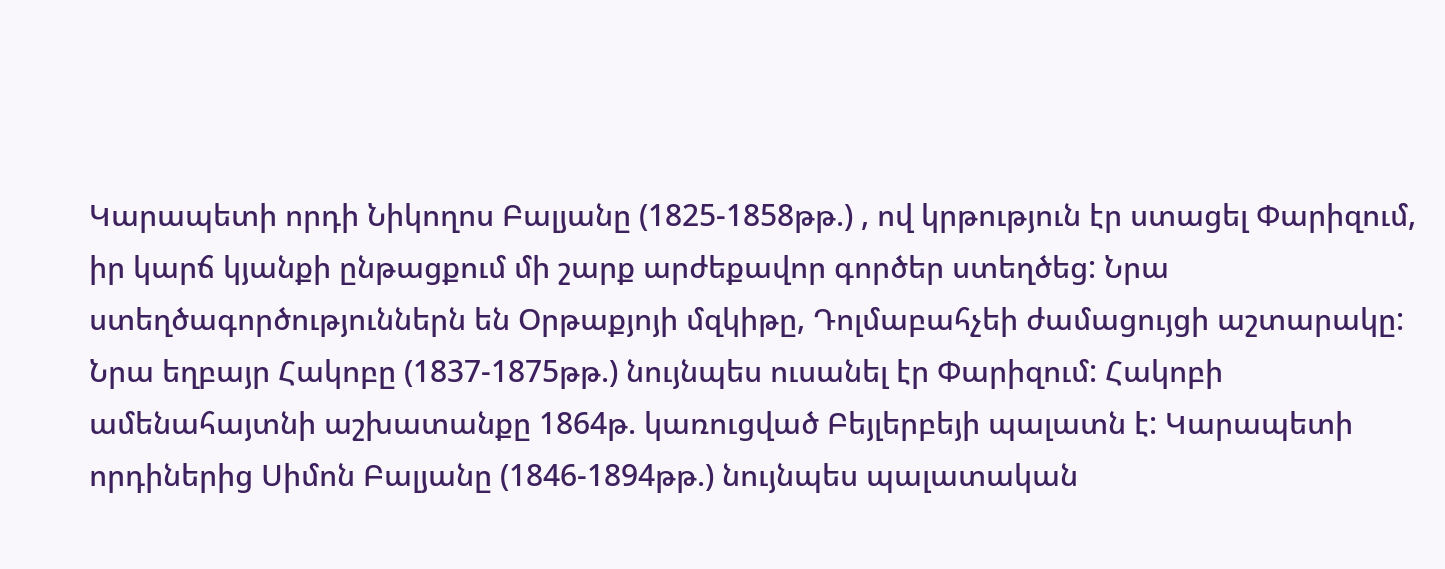Կարապետի որդի Նիկողոս Բալյանը (1825-1858թթ.) , ով կրթություն էր ստացել Փարիզում, իր կարճ կյանքի ընթացքում մի շարք արժեքավոր գործեր ստեղծեց: Նրա ստեղծագործություններն են Օրթաքյոյի մզկիթը, Դոլմաբահչեի ժամացույցի աշտարակը: Նրա եղբայր Հակոբը (1837-1875թթ.) նույնպես ուսանել էր Փարիզում: Հակոբի ամենահայտնի աշխատանքը 1864թ. կառուցված Բեյլերբեյի պալատն է: Կարապետի որդիներից Սիմոն Բալյանը (1846-1894թթ.) նույնպես պալատական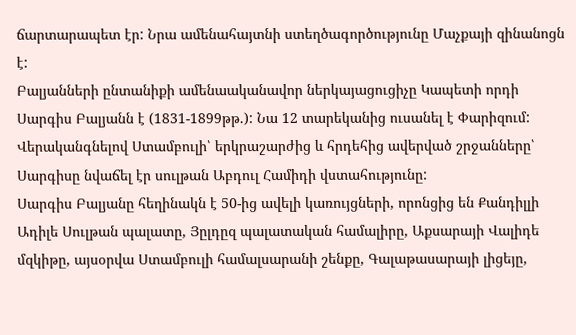ճարտարապետ էր: Նրա ամենահայտնի ստեղծագործությունը Մաչքայի զինանոցն է:
Բալյանների ընտանիքի ամենաականավոր ներկայացուցիչը Կապետի որդի Սարգիս Բալյանն է (1831-1899թթ.): Նա 12 տարեկանից ուսանել է Փարիզում: Վերականգնելով Ստամբուլի՝ երկրաշարժից և հրդեհից ավերված շրջանները՝ Սարգիսը նվաճել էր սուլթան Աբդուլ Համիդի վստահությունը:
Սարգիս Բալյանը հեղինակն է 50-ից ավելի կառույցների, որոնցից են Քանդիլլի Ադիլե Սուլթան պալատը, Յըլդըզ պալատական համալիրը, Աքսարայի Վալիդե մզկիթը, այսօրվա Ստամբուլի համալսարանի շենքը, Գալաթասարայի լիցեյը,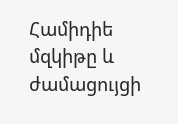Համիդիե մզկիթը և ժամացույցի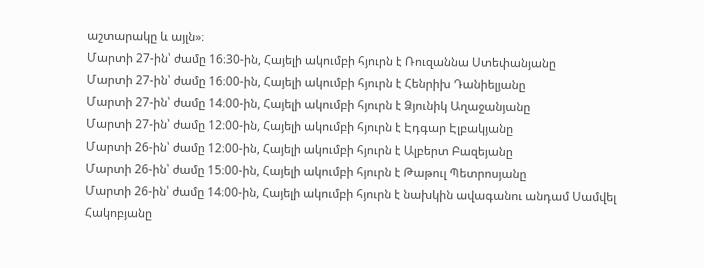աշտարակը և այլն»։
Մարտի 27-ին՝ ժամը 16։30-ին, Հայելի ակումբի հյուրն է Ռուզաննա Ստեփանյանը
Մարտի 27-ին՝ ժամը 16։00-ին, Հայելի ակումբի հյուրն է Հենրիխ Դանիելյանը
Մարտի 27-ին՝ ժամը 14։00-ին, Հայելի ակումբի հյուրն է Ձյունիկ Աղաջանյանը
Մարտի 27-ին՝ ժամը 12։00-ին, Հայելի ակումբի հյուրն է Էդգար Էլբակյանը
Մարտի 26-ին՝ ժամը 12։00-ին, Հայելի ակումբի հյուրն է Ալբերտ Բազեյանը
Մարտի 26-ին՝ ժամը 15։00-ին, Հայելի ակումբի հյուրն է Թաթուլ Պետրոսյանը
Մարտի 26-ին՝ ժամը 14։00-ին, Հայելի ակումբի հյուրն է նախկին ավագանու անդամ Սամվել Հակոբյանը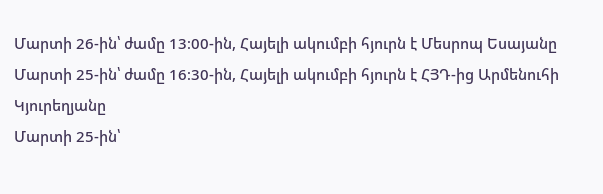Մարտի 26-ին՝ ժամը 13։00-ին, Հայելի ակումբի հյուրն է Մեսրոպ Եսայանը
Մարտի 25-ին՝ ժամը 16։30-ին, Հայելի ակումբի հյուրն է ՀՅԴ-ից Արմենուհի Կյուրեղյանը
Մարտի 25-ին՝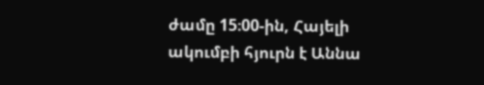ժամը 15։00-ին, Հայելի ակումբի հյուրն է Աննա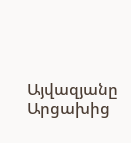Այվազյանը Արցախից